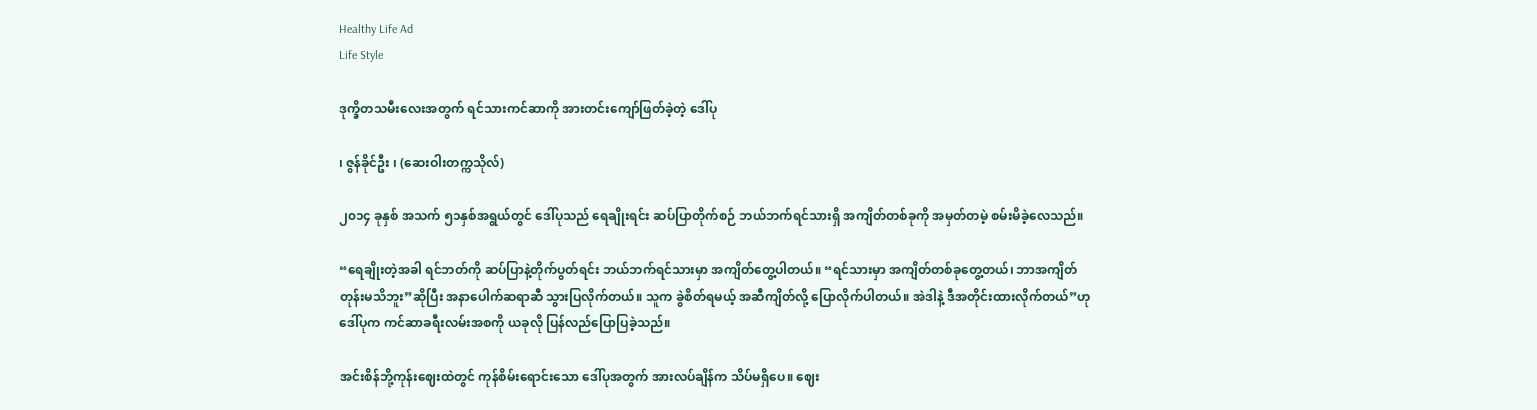Healthy Life Ad
Life Style

ဒုက္ခိတသမီးလေးအတွက် ရင်သားကင်ဆာကို အားတင်းကျော်ဖြတ်ခဲ့တဲ့ ဒေါ်ပု

၊ ဇွန်ခိုင်ဦး ၊ (ဆေးဝါးတက္ကသိုလ်)

၂၀၁၄ ခုနှစ် အသက် ၅၁နှစ်အရွယ်တွင် ဒေါ်ပုသည် ရေချိုးရင်း ဆပ်ပြာတိုက်စဉ် ဘယ်ဘက်ရင်သားရှိ အကျိတ်တစ်ခုကို အမှတ်တမဲ့ စမ်းမိခဲ့လေသည်။

“ရေချိုးတဲ့အခါ ရင်ဘတ်ကို ဆပ်ပြာနဲ့တိုက်ပွတ်ရင်း ဘယ်ဘက်ရင်သားမှာ အကျိတ်တွေ့ပါတယ်။ “ရင်သားမှာ အကျိတ်တစ်ခုတွေ့တယ်၊ ဘာအကျိတ်တုန်းမသိဘူး”ဆိုပြီး အနာပေါက်ဆရာဆီ သွားပြလိုက်တယ်။ သူက ခွဲစိတ်ရမယ့် အဆီကျိတ်လို့ ပြောလိုက်ပါတယ်။ အဲဒါနဲ့ ဒီအတိုင်းထားလိုက်တယ်”ဟု ဒေါ်ပုက ကင်ဆာခရီးလမ်းအစကို ယခုလို ပြန်လည်ပြောပြခဲ့သည်။

အင်းစိန်ဘို့ကုန်းဈေးထဲတွင် ကုန်စိမ်းရောင်းသော ဒေါ်ပုအတွက် အားလပ်ချိန်က သိပ်မရှိပေ။ ဈေး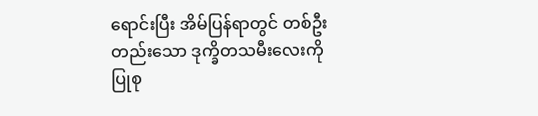ရောင်းပြီး အိမ်ပြန်ရာတွင် တစ်ဦးတည်းသော ဒုက္ခိတသမီးလေးကို ပြုစု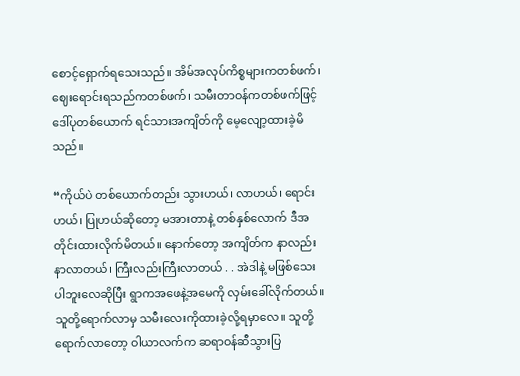စောင့်ရှောက်ရသေးသည်။ အိမ်အလုပ်ကိစ္စများကတစ်ဖက်၊ ဈေးရောင်းရသည်ကတစ်ဖက်၊ သမီးတာဝန်ကတစ်ဖက်ဖြင့် ဒေါ်ပုတစ်ယောက် ရင်သားအကျိတ်ကို မေ့လျော့ထားခဲ့မိသည်။

“ကိုယ်ပဲ တစ်ယောက်တည်း သွားဟယ်၊ လာဟယ်၊ ရောင်းဟယ်၊ ပြုဟယ်ဆိုတော့ မအားတာနဲ့ တစ်နှစ်လောက် ဒီအတိုင်းထားလိုက်မိတယ်။ နောက်တော့ အကျိတ်က နာလည်းနာလာတယ်၊ ကြီးလည်းကြီးလာတယ် . . အဲဒါနဲ့ မဖြစ်သေးပါဘူးလေဆိုပြီး ရွာကအဖေနဲ့အမေကို လှမ်းခေါ်လိုက်တယ်။ သူတို့ရောက်လာမှ သမီးလေးကိုထားခဲ့လို့ရမှာလေ။ သူတို့ရောက်လာတော့ ဝါယာလက်က ဆရာဝန်ဆီသွားပြ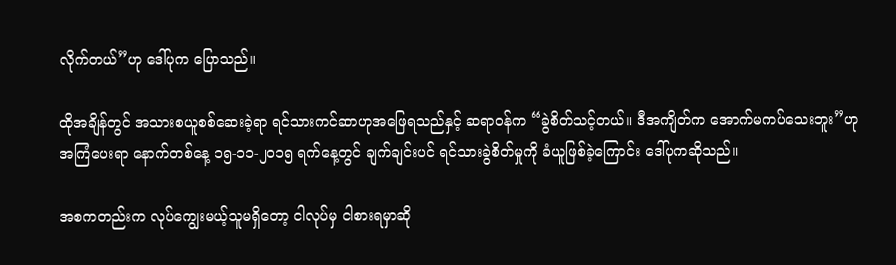လိုက်တယ်”ဟု ဒေါ်ပုက ပြောသည်။

ထိုအချိန်တွင် အသားစယူစစ်ဆေးခဲ့ရာ ရင်သားကင်ဆာဟုအဖြေရသည်နှင့် ဆရာဝန်က “ခွဲစိတ်သင့်တယ်။ ဒီအကျိတ်က အောက်မကပ်သေးဘူး”ဟု အကြံပေးရာ နောက်တစ်နေ့ ၁၅-၁၁-၂၀၁၅ ရက်နေ့တွင် ချက်ချင်းပင် ရင်သားခွဲစိတ်မှုကို ခံယူဖြစ်ခဲ့ကြောင်း ဒေါ်ပုကဆိုသည်။

အစကတည်းက လုပ်ကျွေးမယ့်သူမရှိတော့ ငါလုပ်မှ ငါစားရမှာဆို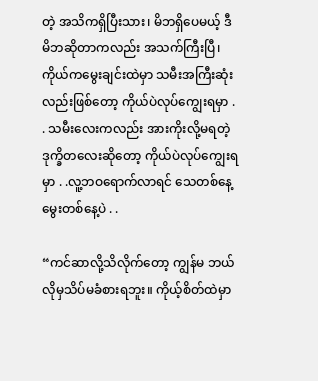တဲ့ အသိကရှိပြီးသား၊ မိဘရှိပေမယ့် ဒီမိဘဆိုတာကလည်း အသက်ကြီးပြီ၊ ကိုယ်ကမွေးချင်းထဲမှာ သမီးအကြီးဆုံးလည်းဖြစ်တော့ ကိုယ်ပဲလုပ်ကျွေးရမှာ . . သမီးလေးကလည်း အားကိုးလို့မရတဲ့ ဒုက္ခိတလေးဆိုတော့ ကိုယ်ပဲလုပ်ကျွေးရမှာ . .လူ့ဘဝရောက်လာရင် သေတစ်နေ့မွေးတစ်နေ့ပဲ . .

“ကင်ဆာလို့သိလိုက်တော့ ကျွန်မ ဘယ်လိုမှသိပ်မခံစားရဘူး။ ကိုယ့်စိတ်ထဲမှာ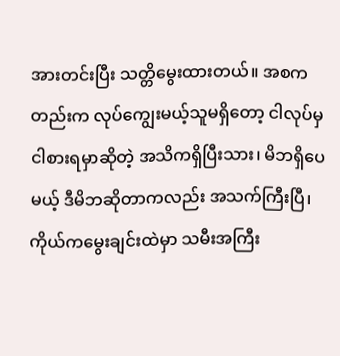အားတင်းပြီး သတ္တိမွေးထားတယ်။ အစကတည်းက လုပ်ကျွေးမယ့်သူမရှိတော့ ငါလုပ်မှငါစားရမှာဆိုတဲ့ အသိကရှိပြီးသား၊ မိဘရှိပေမယ့် ဒီမိဘဆိုတာကလည်း အသက်ကြီးပြီ၊ ကိုယ်ကမွေးချင်းထဲမှာ သမီးအကြီး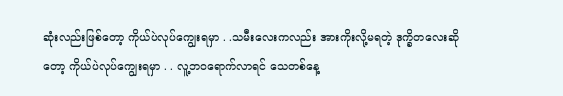ဆုံးလည်းဖြစ်တော့ ကိုယ်ပဲလုပ်ကျွေးရမှာ . .သမီးလေးကလည်း အားကိုးလို့မရတဲ့ ဒုက္ခိတလေးဆိုတော့ ကိုယ်ပဲလုပ်ကျွေးရမှာ . . လူ့ဘဝရောက်လာရင် သေတစ်နေ့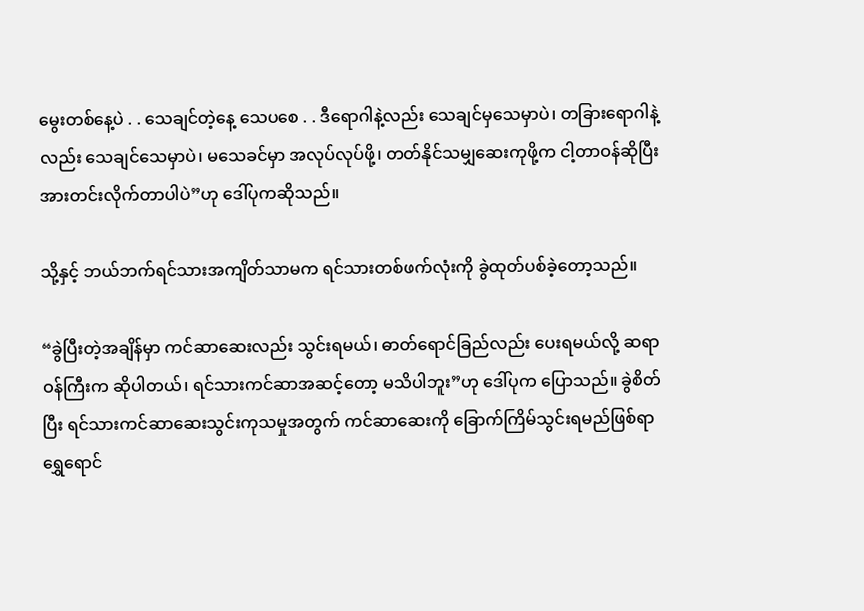မွေးတစ်နေ့ပဲ . . သေချင်တဲ့နေ့ သေပစေ . . ဒီရောဂါနဲ့လည်း သေချင်မှသေမှာပဲ၊ တခြားရောဂါနဲ့လည်း သေချင်သေမှာပဲ၊ မသေခင်မှာ အလုပ်လုပ်ဖို့၊ တတ်နိုင်သမျှဆေးကုဖို့က ငါ့တာဝန်ဆိုပြီး အားတင်းလိုက်တာပါပဲ”ဟု ဒေါ်ပုကဆိုသည်။

သို့နှင့် ဘယ်ဘက်ရင်သားအကျိတ်သာမက ရင်သားတစ်ဖက်လုံးကို ခွဲထုတ်ပစ်ခဲ့တော့သည်။

“ခွဲပြီးတဲ့အချိန်မှာ ကင်ဆာဆေးလည်း သွင်းရမယ်၊ ဓာတ်ရောင်ခြည်လည်း ပေးရမယ်လို့ ဆရာဝန်ကြီးက ဆိုပါတယ်၊ ရင်သားကင်ဆာအဆင့်တော့ မသိပါဘူး”ဟု ဒေါ်ပုက ပြောသည်။ ခွဲစိတ်ပြီး ရင်သားကင်ဆာဆေးသွင်းကုသမှုအတွက် ကင်ဆာဆေးကို ခြောက်ကြိမ်သွင်းရမည်ဖြစ်ရာ ရွှေရောင်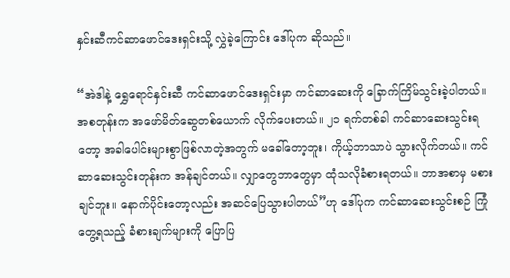နှင်းဆီကင်ဆာဖောင်ဒေးရှင်းသို့ လွှဲခဲ့ကြောင်း ဒေါ်ပုက ဆိုသည်။

“အဲဒါနဲ့ ရွှေရောင်နှင်းဆီ ကင်ဆာဖောင်ဒေးရှင်းမှာ ကင်ဆာဆေးကို ခြောက်ကြိမ်သွင်းခဲ့ပါတယ်။ အစတုန်းက အဖော်မိတ်ဆွေတစ်ယောက် လိုက်ပေးတယ်။ ၂၁ ရက်တစ်ခါ ကင်ဆာဆေးသွင်းရတော့ အခါပေါင်းများစွာဖြစ်လာတဲ့အတွက် မခေါ်တော့ဘူး၊ ကိုယ့်ဘာသာပဲ သွားလိုက်တယ်။ ကင်ဆာဆေးသွင်းတုန်းက အန်ချင်တယ်။ လျှာတွေဘာတွေမှာ ထုံသလိုခံစားရတယ်။ ဘာအစာမှ မစားချင်ဘူး။ နောက်ပိုင်းတော့လည်း အဆင်ပြေသွားပါတယ်”ဟု ဒေါ်ပုက ကင်ဆာဆေးသွင်းစဉ် ကြုံတွေ့ရသည့် ခံစားချက်များကို ပြောပြ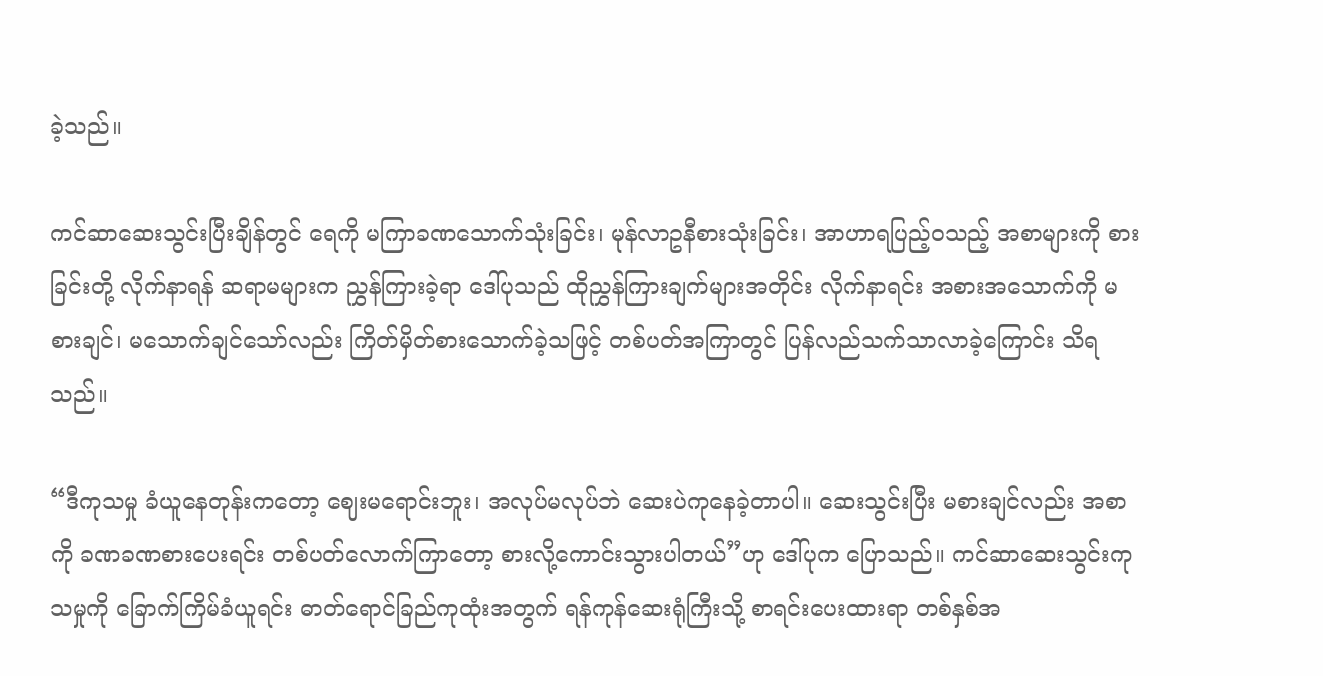ခဲ့သည်။

ကင်ဆာဆေးသွင်းပြီးချိန်တွင် ရေကို မကြာခဏသောက်သုံးခြင်း၊ မုန်လာဥနီစားသုံးခြင်း၊ အာဟာရပြည့်ဝသည့် အစာများကို စားခြင်းတို့ လိုက်နာရန် ဆရာမများက ညွှန်ကြားခဲ့ရာ ဒေါ်ပုသည် ထိုညွှန်ကြားချက်များအတိုင်း လိုက်နာရင်း အစားအသောက်ကို မစားချင်၊ မသောက်ချင်သော်လည်း ကြိတ်မှိတ်စားသောက်ခဲ့သဖြင့် တစ်ပတ်အကြာတွင် ပြန်လည်သက်သာလာခဲ့ကြောင်း သိရသည်။

“ဒီကုသမှု ခံယူနေတုန်းကတော့ ဈေးမရောင်းဘူး၊ အလုပ်မလုပ်ဘဲ ဆေးပဲကုနေခဲ့တာပါ။ ဆေးသွင်းပြီး မစားချင်လည်း အစာကို ခဏခဏစားပေးရင်း တစ်ပတ်လောက်ကြာတော့ စားလို့ကောင်းသွားပါတယ်”ဟု ဒေါ်ပုက ပြောသည်။ ကင်ဆာဆေးသွင်းကုသမှုကို ခြောက်ကြိမ်ခံယူရင်း ဓာတ်ရောင်ခြည်ကုထုံးအတွက် ရန်ကုန်ဆေးရုံကြီးသို့ စာရင်းပေးထားရာ တစ်နှစ်အ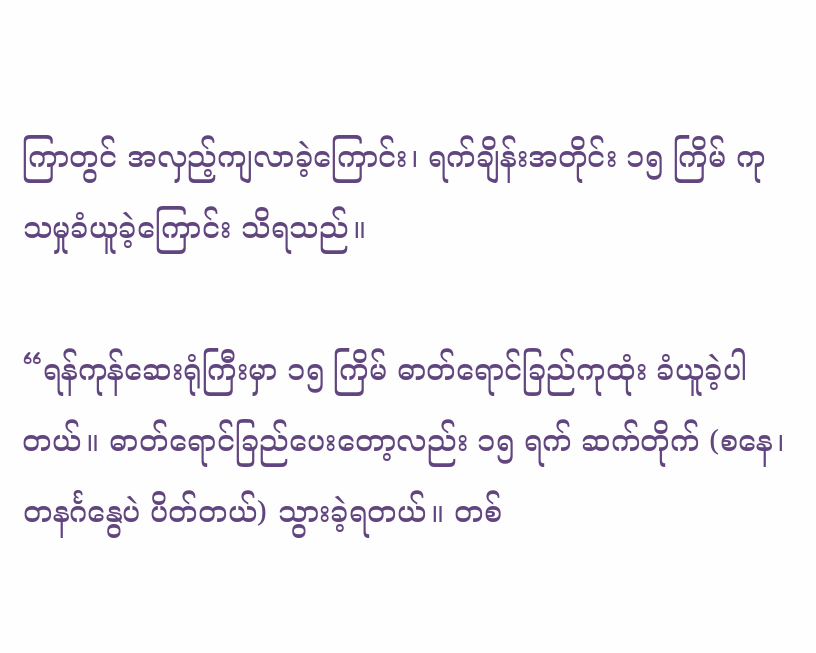ကြာတွင် အလှည့်ကျလာခဲ့ကြောင်း၊ ရက်ချိန်းအတိုင်း ၁၅ ကြိမ် ကုသမှုခံယူခဲ့ကြောင်း သိရသည်။

“ရန်ကုန်ဆေးရုံကြီးမှာ ၁၅ ကြိမ် ဓာတ်ရောင်ခြည်ကုထုံး ခံယူခဲ့ပါတယ်။ ဓာတ်ရောင်ခြည်ပေးတော့လည်း ၁၅ ရက် ဆက်တိုက် (စနေ၊ တနင်္ဂနွေပဲ ပိတ်တယ်) သွားခဲ့ရတယ်။ တစ်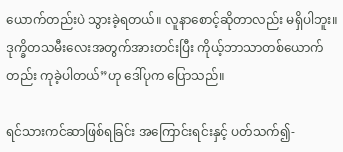ယောက်တည်းပဲ သွားခဲ့ရတယ်။ လူနာစောင့်ဆိုတာလည်း မရှိပါဘူး။ ဒုက္ခိတသမီးလေးအတွက်အားတင်းပြီး ကိုယ့်ဘာသာတစ်ယောက်တည်း ကုခဲ့ပါတယ်”ဟု ဒေါ်ပုက ပြောသည်။

ရင်သားကင်ဆာဖြစ်ရခြင်း အကြောင်းရင်းနှင့် ပတ်သက်၍-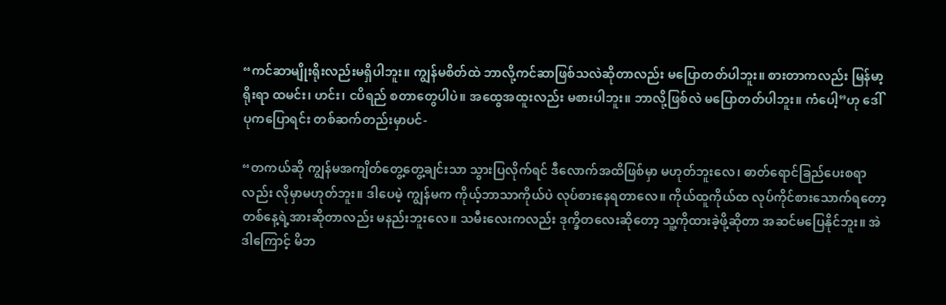“ကင်ဆာမျိုးရိုးလည်းမရှိပါဘူး။ ကျွန်မစိတ်ထဲ ဘာလို့ကင်ဆာဖြစ်သလဲဆိုတာလည်း မပြောတတ်ပါဘူး။ စားတာကလည်း မြန်မာ့ရိုးရာ ထမင်း၊ ဟင်း၊ ငပိရည် စတာတွေပါပဲ။ အထွေအထူးလည်း မစားပါဘူး။ ဘာလို့ဖြစ်လဲ မပြောတတ်ပါဘူး။ ကံပေါ့”ဟု ဒေါ်ပုကပြောရင်း တစ်ဆက်တည်းမှာပင်-

“တကယ်ဆို ကျွန်မအကျိတ်တွေ့တွေ့ချင်းသာ သွားပြလိုက်ရင် ဒီလောက်အထိဖြစ်မှာ မဟုတ်ဘူးလေ၊ ဓာတ်ရောင်ခြည်ပေးစရာလည်း လိုမှာမဟုတ်ဘူး။ ဒါပေမဲ့ ကျွန်မက ကိုယ့်ဘာသာကိုယ်ပဲ လုပ်စားနေရတာလေ။ ကိုယ်ထူကိုယ်ထ လုပ်ကိုင်စားသောက်ရတော့ တစ်နေ့ရဲ့အားဆိုတာလည်း မနည်းဘူးလေ။ သမီးလေးကလည်း ဒုက္ခိတလေးဆိုတော့ သူ့ကိုထားခဲ့ဖို့ဆိုတာ အဆင်မပြေနိုင်ဘူး။ အဲဒါကြောင့် မိဘ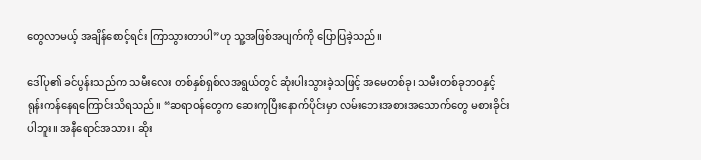တွေလာမယ့် အချိန်စောင့်ရင်း ကြာသွားတာပါ”ဟု သူ့အဖြစ်အပျက်ကို ပြောပြခဲ့သည်။

ဒေါ်ပု၏ ခင်ပွန်းသည်က သမီးလေး တစ်နှစ်ရှစ်လအရွယ်တွင် ဆုံးပါးသွားခဲ့သဖြင့် အမေတစ်ခု၊ သမီးတစ်ခုဘဝနှင့် ရုန်းကန်နေရကြောင်းသိရသည်။ “ဆရာဝန်တွေက ဆေးကုပြီးနောက်ပိုင်းမှာ လမ်းဘေးအစားအသောက်တွေ မစားခိုင်းပါဘူး။ အနီရောင်အသား၊ ဆိုး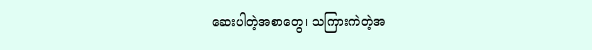ဆေးပါတဲ့အစာတွေ၊ သကြားကဲတဲ့အ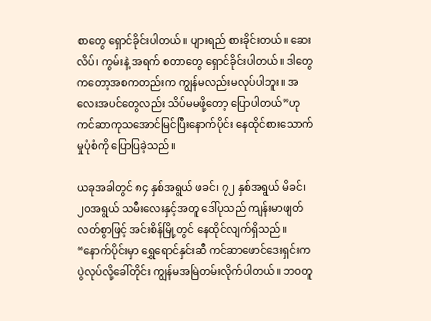စာတွေ ရှောင်ခိုင်းပါတယ်။ ပျားရည် စားခိုင်းတယ်။ ဆေးလိပ်၊ ကွမ်းနဲ့ အရက် စတာတွေ ရှောင်ခိုင်းပါတယ်။ ဒါတွေကတော့အစကတည်းက ကျွန်မလည်းမလုပ်ပါဘူး။ အလေးအပင်တွေလည်း သိပ်မမဖို့တော့ ပြောပါတယ်”ဟု ကင်ဆာကုသအောင်မြင်ပြီးနောက်ပိုင်း နေထိုင်စားသောက်မှုပုံစံကို ပြောပြခဲ့သည်။

ယခုအခါတွင် ၈၄ နှစ်အရွယ် ဖခင်၊ ၇၂ နှစ်အရွယ် မိခင်၊ ၂၀အရွယ် သမီးလေးနှင့်အတူ ဒေါ်ပုသည် ကျန်းမာဖျတ်လတ်စွာဖြင့် အင်းစိန်မြို့တွင် နေထိုင်လျက်ရှိသည်။ “နောက်ပိုင်းမှာ ရွှေရောင်နှင်းဆီ ကင်ဆာဖောင်ဒေးရှင်းက ပွဲလုပ်လို့ခေါ်တိုင်း ကျွန်မအမြဲတမ်းလိုက်ပါတယ်။ ဘဝတူ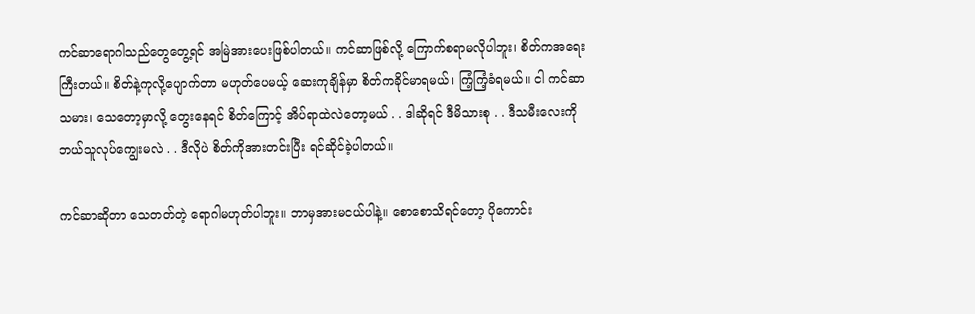ကင်ဆာရောဂါသည်တွေတွေ့ရင် အမြဲအားပေးဖြစ်ပါတယ်။ ကင်ဆာဖြစ်လို့ ကြောက်စရာမလိုပါဘူး၊ စိတ်ကအရေးကြီးတယ်။ စိတ်နဲ့ကုလို့ပျောက်တာ မဟုတ်ပေမယ့် ဆေးကုချိန်မှာ စိတ်ကခိုင်မာရမယ်၊ ကြံ့ကြံ့ခံရမယ်။ ငါ ကင်ဆာသမား၊ သေတော့မှာလို့ တွေးနေရင် စိတ်ကြောင့် အိပ်ရာထဲလဲတော့မယ် . . ဒါဆိုရင် ဒီမိသားစု . . ဒီသမီးလေးကို ဘယ်သူလုပ်ကျွေးမလဲ . . ဒီလိုပဲ စိတ်ကိုအားတင်းပြီး ရင်ဆိုင်ခဲ့ပါတယ်။

ကင်ဆာဆိုတာ သေတတ်တဲ့ ရောဂါမဟုတ်ပါဘူး။ ဘာမှအားမငယ်ပါနဲ့။ စောစောသိရင်တော့ ပိုကောင်း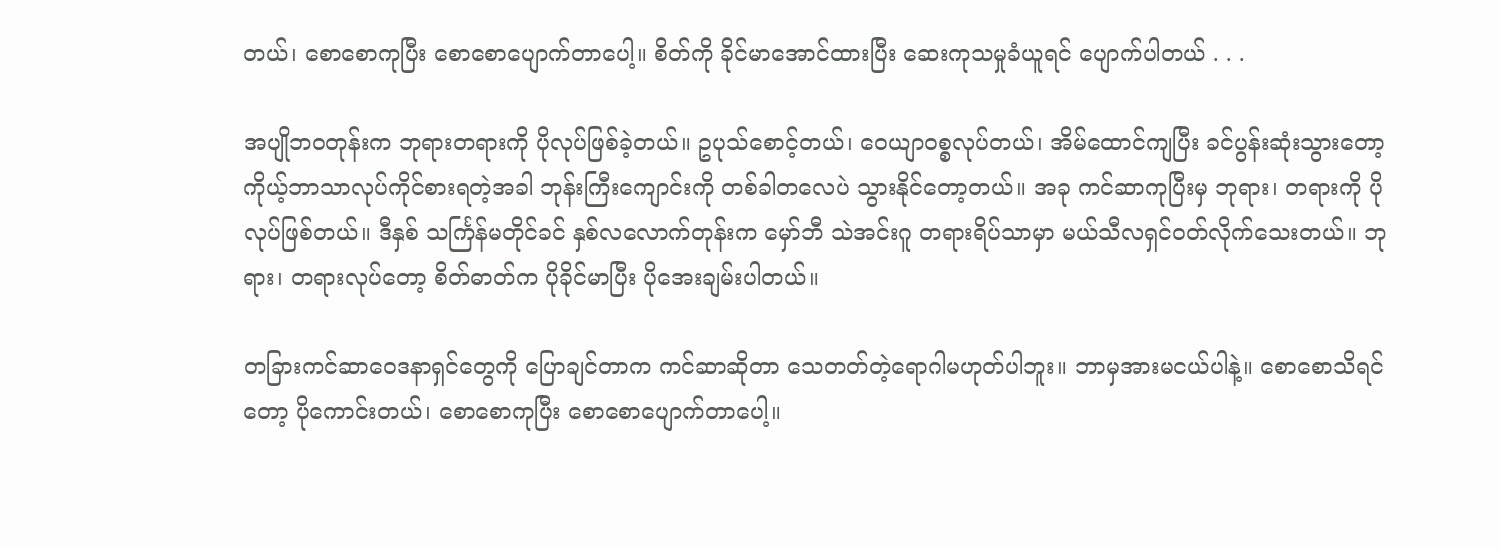တယ်၊ စောစောကုပြီး စောစောပျောက်တာပေါ့။ စိတ်ကို ခိုင်မာအောင်ထားပြီး ဆေးကုသမှုခံယူရင် ပျောက်ပါတယ် . . .

အပျိုဘဝတုန်းက ဘုရားတရားကို ပိုလုပ်ဖြစ်ခဲ့တယ်။ ဥပုသ်စောင့်တယ်၊ ဝေယျာဝစ္စလုပ်တယ်၊ အိမ်ထောင်ကျပြီး ခင်ပွန်းဆုံးသွားတော့ ကိုယ့်ဘာသာလုပ်ကိုင်စားရတဲ့အခါ ဘုန်းကြီးကျောင်းကို တစ်ခါတလေပဲ သွားနိုင်တော့တယ်။ အခု ကင်ဆာကုပြီးမှ ဘုရား၊ တရားကို ပိုလုပ်ဖြစ်တယ်။ ဒီနှစ် သင်္ကြန်မတိုင်ခင် နှစ်လလောက်တုန်းက မှော်ဘီ သဲအင်းဂူ တရားရိပ်သာမှာ မယ်သီလရှင်ဝတ်လိုက်သေးတယ်။ ဘုရား၊ တရားလုပ်တော့ စိတ်ဓာတ်က ပိုခိုင်မာပြီး ပိုအေးချမ်းပါတယ်။

တခြားကင်ဆာဝေဒနာရှင်တွေကို ပြောချင်တာက ကင်ဆာဆိုတာ သေတတ်တဲ့ရောဂါမဟုတ်ပါဘူး။ ဘာမှအားမငယ်ပါနဲ့။ စောစောသိရင်တော့ ပိုကောင်းတယ်၊ စောစောကုပြီး စောစောပျောက်တာပေါ့။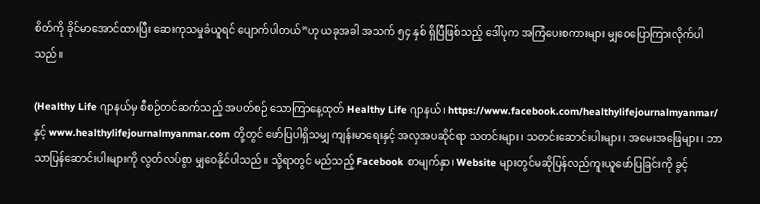စိတ်ကို ခိုင်မာအောင်ထားပြီး ဆေးကုသမှုခံယူရင် ပျောက်ပါတယ်”ဟု ယခုအခါ အသက် ၅၄ နှစ် ရှိပြီဖြစ်သည့် ဒေါ်ပုက အကြံပေးစကားများ မျှဝေပြောကြားလိုက်ပါသည်။

(Healthy Life ဂျာနယ်မှ စီစဉ်တင်ဆက်သည့် အပတ်စဉ် သောကြာနေ့ထုတ် Healthy Life ဂျာနယ်၊ https://www.facebook.com/healthylifejournalmyanmar/ နှင့် www.healthylifejournalmyanmar.com တို့တွင် ဖော်ပြပါရှိသမျှ ကျန်းမာရေးနှင့် အလှအပဆိုင်ရာ သတင်းများ၊ သတင်းဆောင်းပါးများ၊ အမေးအဖြေများ၊ ဘာသာပြန်ဆောင်းပါးများကို လွတ်လပ်စွာ မျှဝေနိုင်ပါသည်။ သို့ရာတွင် မည်သည့် Facebook စာမျက်နှာ၊ Website များတွင်မဆိုပြန်လည်ကူးယူဖော်ပြခြင်းကို ခွင့်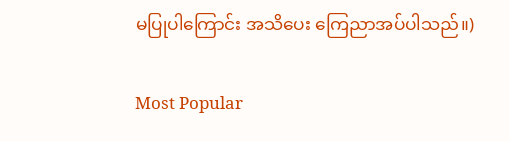မပြုပါကြောင်း အသိပေး ကြေညာအပ်ပါသည်။)

Most Popular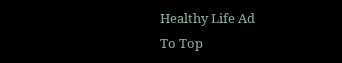Healthy Life Ad
To Top